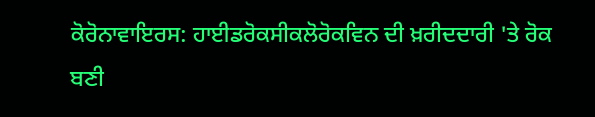ਕੋਰੋਨਾਵਾਇਰਸ: ਹਾਈਡਰੋਕਸੀਕਲੋਰੋਕਵਿਨ ਦੀ ਖ਼ਰੀਦਦਾਰੀ 'ਤੇ ਰੋਕ ਬਣੀ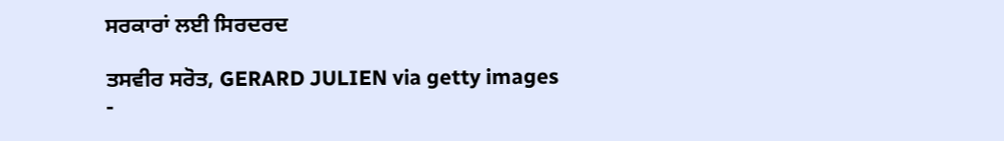ਸਰਕਾਰਾਂ ਲਈ ਸਿਰਦਰਦ

ਤਸਵੀਰ ਸਰੋਤ, GERARD JULIEN via getty images
-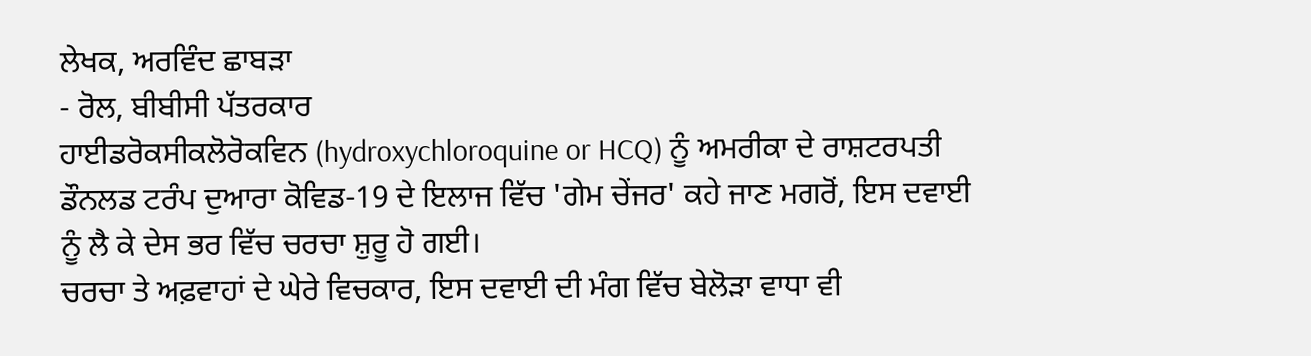ਲੇਖਕ, ਅਰਵਿੰਦ ਛਾਬੜਾ
- ਰੋਲ, ਬੀਬੀਸੀ ਪੱਤਰਕਾਰ
ਹਾਈਡਰੋਕਸੀਕਲੋਰੋਕਵਿਨ (hydroxychloroquine or HCQ) ਨੂੰ ਅਮਰੀਕਾ ਦੇ ਰਾਸ਼ਟਰਪਤੀ ਡੌਨਲਡ ਟਰੰਪ ਦੁਆਰਾ ਕੋਵਿਡ-19 ਦੇ ਇਲਾਜ ਵਿੱਚ 'ਗੇਮ ਚੇਂਜਰ' ਕਹੇ ਜਾਣ ਮਗਰੋਂ, ਇਸ ਦਵਾਈ ਨੂੰ ਲੈ ਕੇ ਦੇਸ ਭਰ ਵਿੱਚ ਚਰਚਾ ਸ਼ੁਰੂ ਹੋ ਗਈ।
ਚਰਚਾ ਤੇ ਅਫ਼ਵਾਹਾਂ ਦੇ ਘੇਰੇ ਵਿਚਕਾਰ, ਇਸ ਦਵਾਈ ਦੀ ਮੰਗ ਵਿੱਚ ਬੇਲੋੜਾ ਵਾਧਾ ਵੀ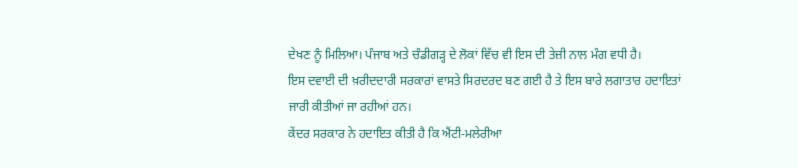ਦੇਖਣ ਨੂੰ ਮਿਲਿਆ। ਪੰਜਾਬ ਅਤੇ ਚੰਡੀਗੜ੍ਹ ਦੇ ਲੋਕਾਂ ਵਿੱਚ ਵੀ ਇਸ ਦੀ ਤੇਜ਼ੀ ਨਾਲ ਮੰਗ ਵਧੀ ਹੈ।
ਇਸ ਦਵਾਈ ਦੀ ਖ਼ਰੀਦਦਾਰੀ ਸਰਕਾਰਾਂ ਵਾਸਤੇ ਸਿਰਦਰਦ ਬਣ ਗਈ ਹੈ ਤੇ ਇਸ ਬਾਰੇ ਲਗਾਤਾਰ ਹਦਾਇਤਾਂ ਜਾਰੀ ਕੀਤੀਆਂ ਜਾ ਰਹੀਆਂ ਹਨ।
ਕੇਂਦਰ ਸਰਕਾਰ ਨੇ ਹਦਾਇਤ ਕੀਤੀ ਹੈ ਕਿ ਐਂਟੀ-ਮਲੇਰੀਆ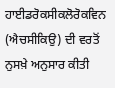ਹਾਈਡਰੋਕਸੀਕਲੋਰੋਕਵਿਨ (ਐਚਸੀਕਿਉ) ਦੀ ਵਰਤੋਂ ਨੁਸਖ਼ੇ ਅਨੁਸਾਰ ਕੀਤੀ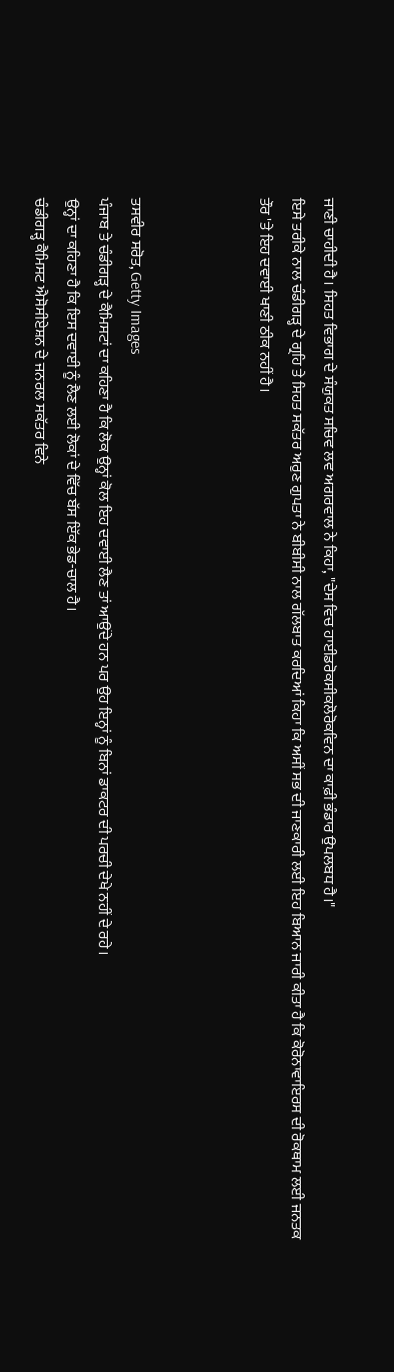ਜਾਣੀ ਚਾਹੀਦੀ ਹੈ। ਸਿਹਤ ਵਿਭਾਗ ਦੇ ਸੰਯੁਕਤ ਸਚਿਵ ਲਵ ਅਗਰਵਾਲ ਨੇ ਕਿਹਾ, "ਦੇਸ ਵਿਚ ਹਾਈਡਰੋਕਸੀਕਲੋਰੋਕਵਿਨ ਦਾ ਕਾਫ਼ੀ ਭੰਡਾਰ ਉਪਲਬਧ ਹੈ।"
ਇਸੇ ਤਰੀਕੇ ਨਾਲ ਚੰਡੀਗੜ੍ਹ ਦੇ ਗ੍ਰਹਿ ਤੇ ਸਿਹਤ ਸਕੱਤਰ ਅਰੁਣ ਗੁਪਤਾ ਨੇ ਬੀਬੀਸੀ ਨਾਲ ਗੱਲਬਾਤ ਕਰਦਿਆਂ ਕਿਹਾ ਕਿ ਅਸੀਂ ਸਭ ਦੀ ਜਾਣਕਾਰੀ ਲਈ ਇਹ ਬਿਆਨ ਜਾਰੀ ਕੀਤਾ ਹੈ ਕਿ ਕੋਰੋਨਾਵਾਇਰਸ ਦੀ ਰੋਕਥਾਮ ਲਈ ਜਨਤਕ ਤੌਰ 'ਤੇ ਇਹ ਦਵਾਈ ਖਾਣੀ ਠੀਕ ਨਹੀਂ ਹੈ।



ਤਸਵੀਰ ਸਰੋਤ, Getty Images
ਪੰਜਾਬ ਤੇ ਚੰਡੀਗੜ੍ਹ ਦੇ ਕੈਮਿਸਟਾਂ ਦਾ ਕਹਿਣਾ ਹੈ ਕਿ ਲੋਕ ਉਨ੍ਹਾਂ ਕੋਲ ਇਹ ਦਵਾਈ ਲੈਣ ਤਾਂ ਆਉਂਦੇ ਹਨ ਪਰ ਉਹ ਇਨ੍ਹਾਂ ਨੂੰ ਬਿਨਾਂ ਡਾਕਟਰ ਦੀ ਪਰਚੀ ਦੇਖੇ ਨਹੀਂ ਦੇ ਰਹੇ।
ਉਨ੍ਹਾਂ ਦਾ ਕਹਿਣਾ ਹੈ ਕਿ ਇਸ ਦਵਾਈ ਨੂੰ ਲੈਣ ਲਈ ਲੋਕਾਂ ਦੇ ਵਿੱਚ ਬੱਸ ਇੱਕ ਭੇਡ-ਚਾਲ ਹੈ।
ਚੰਡੀਗੜ੍ਹ ਕੈਮਿਸਟ ਐਸੋਸੀਏਸ਼ਨ ਦੇ ਜਨਰਲ ਸਕੱਤਰ ਵਿਨੇ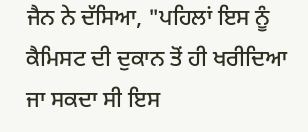ਜੈਨ ਨੇ ਦੱਸਿਆ, "ਪਹਿਲਾਂ ਇਸ ਨੂੰ ਕੈਮਿਸਟ ਦੀ ਦੁਕਾਨ ਤੋਂ ਹੀ ਖਰੀਦਿਆ ਜਾ ਸਕਦਾ ਸੀ ਇਸ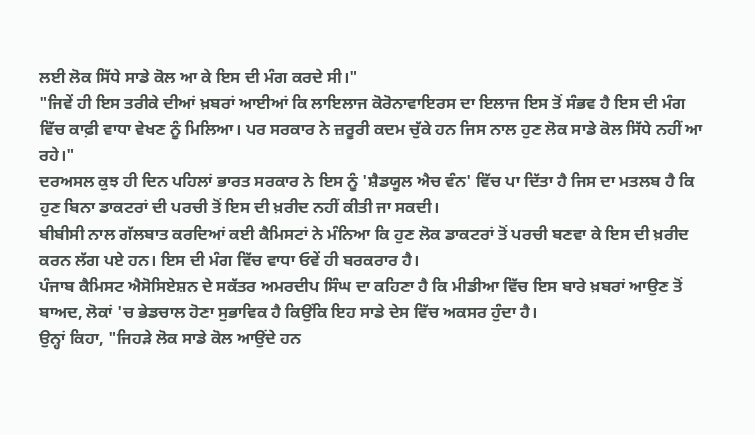ਲਈ ਲੋਕ ਸਿੱਧੇ ਸਾਡੇ ਕੋਲ ਆ ਕੇ ਇਸ ਦੀ ਮੰਗ ਕਰਦੇ ਸੀ।"
"ਜਿਵੇਂ ਹੀ ਇਸ ਤਰੀਕੇ ਦੀਆਂ ਖ਼ਬਰਾਂ ਆਈਆਂ ਕਿ ਲਾਇਲਾਜ ਕੋਰੋਨਾਵਾਇਰਸ ਦਾ ਇਲਾਜ ਇਸ ਤੋਂ ਸੰਭਵ ਹੈ ਇਸ ਦੀ ਮੰਗ ਵਿੱਚ ਕਾਫ਼ੀ ਵਾਧਾ ਵੇਖਣ ਨੂੰ ਮਿਲਿਆ। ਪਰ ਸਰਕਾਰ ਨੇ ਜ਼ਰੂਰੀ ਕਦਮ ਚੁੱਕੇ ਹਨ ਜਿਸ ਨਾਲ ਹੁਣ ਲੋਕ ਸਾਡੇ ਕੋਲ ਸਿੱਧੇ ਨਹੀਂ ਆ ਰਹੇ।"
ਦਰਅਸਲ ਕੁਝ ਹੀ ਦਿਨ ਪਹਿਲਾਂ ਭਾਰਤ ਸਰਕਾਰ ਨੇ ਇਸ ਨੂੰ 'ਸ਼ੈਡਯੂਲ ਐਚ ਵੰਨ' ਵਿੱਚ ਪਾ ਦਿੱਤਾ ਹੈ ਜਿਸ ਦਾ ਮਤਲਬ ਹੈ ਕਿ ਹੁਣ ਬਿਨਾ ਡਾਕਟਰਾਂ ਦੀ ਪਰਚੀ ਤੋਂ ਇਸ ਦੀ ਖ਼ਰੀਦ ਨਹੀਂ ਕੀਤੀ ਜਾ ਸਕਦੀ।
ਬੀਬੀਸੀ ਨਾਲ ਗੱਲਬਾਤ ਕਰਦਿਆਂ ਕਈ ਕੈਮਿਸਟਾਂ ਨੇ ਮੰਨਿਆ ਕਿ ਹੁਣ ਲੋਕ ਡਾਕਟਰਾਂ ਤੋਂ ਪਰਚੀ ਬਣਵਾ ਕੇ ਇਸ ਦੀ ਖ਼ਰੀਦ ਕਰਨ ਲੱਗ ਪਏ ਹਨ। ਇਸ ਦੀ ਮੰਗ ਵਿੱਚ ਵਾਧਾ ਓਵੇਂ ਹੀ ਬਰਕਰਾਰ ਹੈ।
ਪੰਜਾਬ ਕੈਮਿਸਟ ਐਸੋਸਿਏਸ਼ਨ ਦੇ ਸਕੱਤਰ ਅਮਰਦੀਪ ਸਿੰਘ ਦਾ ਕਹਿਣਾ ਹੈ ਕਿ ਮੀਡੀਆ ਵਿੱਚ ਇਸ ਬਾਰੇ ਖ਼ਬਰਾਂ ਆਉਣ ਤੋਂ ਬਾਅਦ, ਲੋਕਾਂ 'ਚ ਭੇਡਚਾਲ ਹੋਣਾ ਸੁਭਾਵਿਕ ਹੈ ਕਿਉਂਕਿ ਇਹ ਸਾਡੇ ਦੇਸ ਵਿੱਚ ਅਕਸਰ ਹੁੰਦਾ ਹੈ।
ਉਨ੍ਹਾਂ ਕਿਹਾ, "ਜਿਹੜੇ ਲੋਕ ਸਾਡੇ ਕੋਲ ਆਉਂਦੇ ਹਨ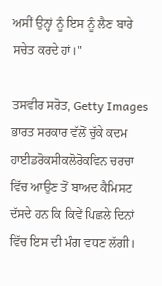ਅਸੀਂ ਉਨ੍ਹਾਂ ਨੂੰ ਇਸ ਨੂੰ ਲੈਣ ਬਾਰੇ ਸਚੇਤ ਕਰਦੇ ਹਾਂ।"

ਤਸਵੀਰ ਸਰੋਤ, Getty Images
ਭਾਰਤ ਸਰਕਾਰ ਵੱਲੋਂ ਚੁੱਕੇ ਕਦਮ
ਹਾਈਡਰੋਕਸੀਕਲੋਰੋਕਵਿਨ ਚਰਚਾ ਵਿੱਚ ਆਉਣ ਤੋਂ ਬਾਅਦ ਕੈਮਿਸਟ ਦੱਸਦੇ ਹਨ ਕਿ ਕਿਵੇਂ ਪਿਛਲੇ ਦਿਨਾਂ ਵਿੱਚ ਇਸ ਦੀ ਮੰਗ ਵਧਣ ਲੱਗੀ।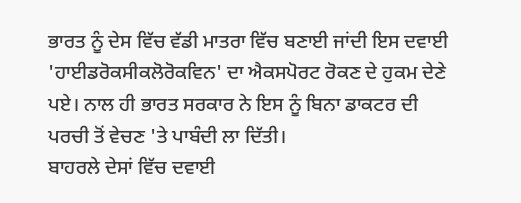ਭਾਰਤ ਨੂੰ ਦੇਸ ਵਿੱਚ ਵੱਡੀ ਮਾਤਰਾ ਵਿੱਚ ਬਣਾਈ ਜਾਂਦੀ ਇਸ ਦਵਾਈ 'ਹਾਈਡਰੋਕਸੀਕਲੋਰੋਕਵਿਨ' ਦਾ ਐਕਸਪੋਰਟ ਰੋਕਣ ਦੇ ਹੁਕਮ ਦੇਣੇ ਪਏ। ਨਾਲ ਹੀ ਭਾਰਤ ਸਰਕਾਰ ਨੇ ਇਸ ਨੂੰ ਬਿਨਾ ਡਾਕਟਰ ਦੀ ਪਰਚੀ ਤੋਂ ਵੇਚਣ 'ਤੇ ਪਾਬੰਦੀ ਲਾ ਦਿੱਤੀ।
ਬਾਹਰਲੇ ਦੇਸਾਂ ਵਿੱਚ ਦਵਾਈ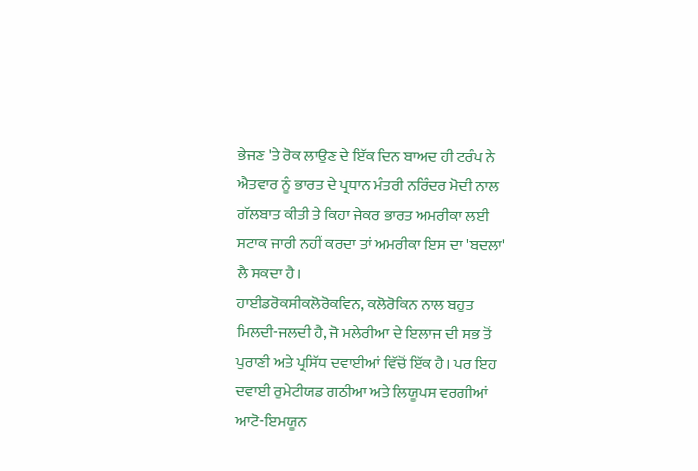ਭੇਜਣ 'ਤੇ ਰੋਕ ਲਾਉਣ ਦੇ ਇੱਕ ਦਿਨ ਬਾਅਦ ਹੀ ਟਰੰਪ ਨੇ ਐਤਵਾਰ ਨੂੰ ਭਾਰਤ ਦੇ ਪ੍ਰਧਾਨ ਮੰਤਰੀ ਨਰਿੰਦਰ ਮੋਦੀ ਨਾਲ ਗੱਲਬਾਤ ਕੀਤੀ ਤੇ ਕਿਹਾ ਜੇਕਰ ਭਾਰਤ ਅਮਰੀਕਾ ਲਈ ਸਟਾਕ ਜਾਰੀ ਨਹੀਂ ਕਰਦਾ ਤਾਂ ਅਮਰੀਕਾ ਇਸ ਦਾ 'ਬਦਲਾ' ਲੈ ਸਕਦਾ ਹੈ।
ਹਾਈਡਰੋਕਸੀਕਲੋਰੋਕਵਿਨ, ਕਲੋਰੋਕਿਨ ਨਾਲ ਬਹੁਤ ਮਿਲਦੀ-ਜਲਦੀ ਹੈ, ਜੋ ਮਲੇਰੀਆ ਦੇ ਇਲਾਜ ਦੀ ਸਭ ਤੋਂ ਪੁਰਾਣੀ ਅਤੇ ਪ੍ਰਸਿੱਧ ਦਵਾਈਆਂ ਵਿੱਚੋਂ ਇੱਕ ਹੈ। ਪਰ ਇਹ ਦਵਾਈ ਰੁਮੇਟੀਯਡ ਗਠੀਆ ਅਤੇ ਲਿਯੂਪਸ ਵਰਗੀਆਂ ਆਟੋ-ਇਮਯੂਨ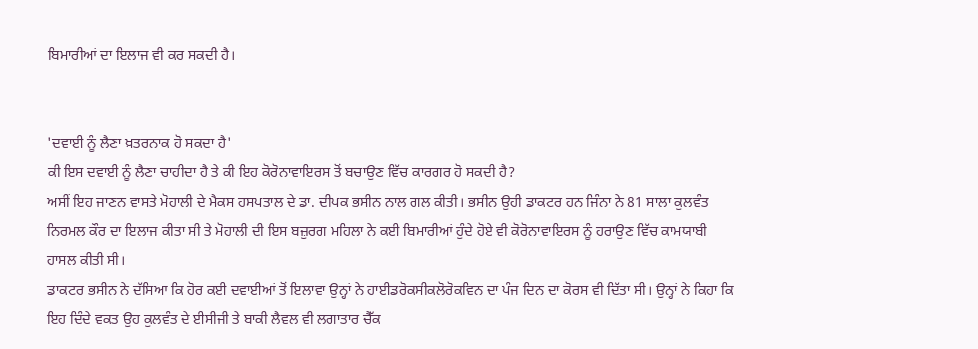ਬਿਮਾਰੀਆਂ ਦਾ ਇਲਾਜ ਵੀ ਕਰ ਸਕਦੀ ਹੈ।


'ਦਵਾਈ ਨੂੰ ਲੈਣਾ ਖ਼ਤਰਨਾਕ ਹੋ ਸਕਦਾ ਹੈ'
ਕੀ ਇਸ ਦਵਾਈ ਨੂੰ ਲੈਣਾ ਚਾਹੀਦਾ ਹੈ ਤੇ ਕੀ ਇਹ ਕੋਰੋਨਾਵਾਇਰਸ ਤੋਂ ਬਚਾਉਣ ਵਿੱਚ ਕਾਰਗਰ ਹੋ ਸਕਦੀ ਹੈ?
ਅਸੀਂ ਇਹ ਜਾਣਨ ਵਾਸਤੇ ਮੋਹਾਲੀ ਦੇ ਮੈਕਸ ਹਸਪਤਾਲ ਦੇ ਡਾ. ਦੀਪਕ ਭਸੀਨ ਨਾਲ ਗਲ ਕੀਤੀ। ਭਸੀਨ ਉਹੀ ਡਾਕਟਰ ਹਨ ਜਿੰਨਾ ਨੇ 81 ਸਾਲਾ ਕੁਲਵੰਤ ਨਿਰਮਲ ਕੌਰ ਦਾ ਇਲਾਜ ਕੀਤਾ ਸੀ ਤੇ ਮੋਹਾਲੀ ਦੀ ਇਸ ਬਜ਼ੁਰਗ ਮਹਿਲਾ ਨੇ ਕਈ ਬਿਮਾਰੀਆਂ ਹੁੰਦੇ ਹੋਏ ਵੀ ਕੋਰੋਨਾਵਾਇਰਸ ਨੂੰ ਹਰਾਉਣ ਵਿੱਚ ਕਾਮਯਾਬੀ ਹਾਸਲ ਕੀਤੀ ਸੀ।
ਡਾਕਟਰ ਭਸੀਨ ਨੇ ਦੱਸਿਆ ਕਿ ਹੋਰ ਕਈ ਦਵਾਈਆਂ ਤੋਂ ਇਲਾਵਾ ਉਨ੍ਹਾਂ ਨੇ ਹਾਈਡਰੋਕਸੀਕਲੋਰੋਕਵਿਨ ਦਾ ਪੰਜ ਦਿਨ ਦਾ ਕੋਰਸ ਵੀ ਦਿੱਤਾ ਸੀ। ਉਨ੍ਹਾਂ ਨੇ ਕਿਹਾ ਕਿ ਇਹ ਦਿੰਦੇ ਵਕਤ ਉਹ ਕੁਲਵੰਤ ਦੇ ਈਸੀਜੀ ਤੇ ਬਾਕੀ ਲੈਵਲ ਵੀ ਲਗਾਤਾਰ ਚੈੱਕ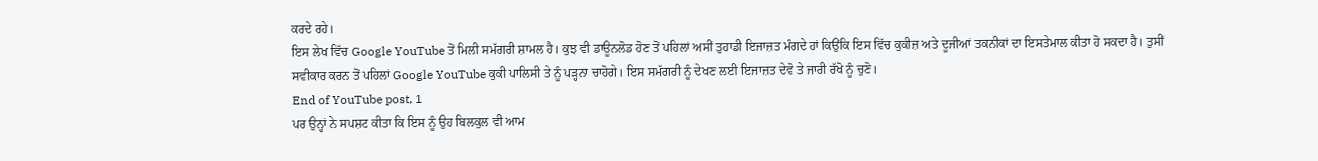ਕਰਦੇ ਰਹੇ।
ਇਸ ਲੇਖ ਵਿੱਚ Google YouTube ਤੋਂ ਮਿਲੀ ਸਮੱਗਰੀ ਸ਼ਾਮਲ ਹੈ। ਕੁਝ ਵੀ ਡਾਊਨਲੋਡ ਹੋਣ ਤੋਂ ਪਹਿਲਾਂ ਅਸੀਂ ਤੁਹਾਡੀ ਇਜਾਜ਼ਤ ਮੰਗਦੇ ਹਾਂ ਕਿਉਂਕਿ ਇਸ ਵਿੱਚ ਕੁਕੀਜ਼ ਅਤੇ ਦੂਜੀਆਂ ਤਕਨੀਕਾਂ ਦਾ ਇਸਤੇਮਾਲ ਕੀਤਾ ਹੋ ਸਕਦਾ ਹੈ। ਤੁਸੀਂ ਸਵੀਕਾਰ ਕਰਨ ਤੋਂ ਪਹਿਲਾਂ Google YouTube ਕੁਕੀ ਪਾਲਿਸੀ ਤੇ ਨੂੰ ਪੜ੍ਹਨਾ ਚਾਹੋਗੇ। ਇਸ ਸਮੱਗਰੀ ਨੂੰ ਦੇਖਣ ਲਈ ਇਜਾਜ਼ਤ ਦੇਵੋ ਤੇ ਜਾਰੀ ਰੱਖੋ ਨੂੰ ਚੁਣੋ।
End of YouTube post, 1
ਪਰ ਉਨ੍ਹਾਂ ਨੇ ਸਪਸ਼ਟ ਕੀਤਾ ਕਿ ਇਸ ਨੂੰ ਉਹ ਬਿਲਕੁਲ ਵੀ ਆਮ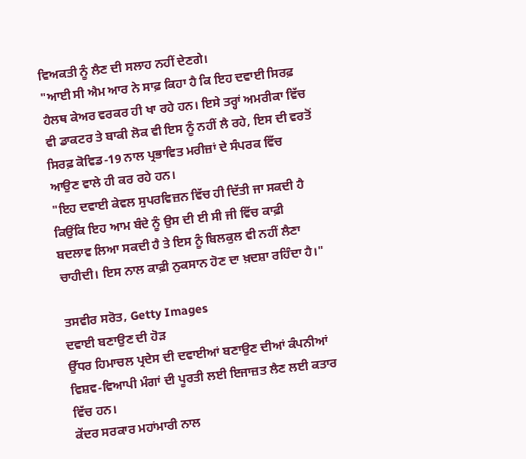ਵਿਅਕਤੀ ਨੂੰ ਲੈਣ ਦੀ ਸਲਾਹ ਨਹੀਂ ਦੇਣਗੇ।
"ਆਈ ਸੀ ਐਮ ਆਰ ਨੇ ਸਾਫ਼ ਕਿਹਾ ਹੈ ਕਿ ਇਹ ਦਵਾਈ ਸਿਰਫ਼ ਹੈਲਥ ਕੇਅਰ ਵਰਕਰ ਹੀ ਖਾ ਰਹੇ ਹਨ। ਇਸੇ ਤਰ੍ਹਾਂ ਅਮਰੀਕਾ ਵਿੱਚ ਵੀ ਡਾਕਟਰ ਤੇ ਬਾਕੀ ਲੋਕ ਵੀ ਇਸ ਨੂੰ ਨਹੀਂ ਲੈ ਰਹੇ, ਇਸ ਦੀ ਵਰਤੋਂ ਸਿਰਫ਼ ਕੋਵਿਡ-19 ਨਾਲ ਪ੍ਰਭਾਵਿਤ ਮਰੀਜ਼ਾਂ ਦੇ ਸੰਪਰਕ ਵਿੱਚ ਆਉਣ ਵਾਲੇ ਹੀ ਕਰ ਰਹੇ ਹਨ।
"ਇਹ ਦਵਾਈ ਕੇਵਲ ਸੁਪਰਵਿਜ਼ਨ ਵਿੱਚ ਹੀ ਦਿੱਤੀ ਜਾ ਸਕਦੀ ਹੈ ਕਿਉਂਕਿ ਇਹ ਆਮ ਬੰਦੇ ਨੂੰ ਉਸ ਦੀ ਈ ਸੀ ਜੀ ਵਿੱਚ ਕਾਫ਼ੀ ਬਦਲਾਵ ਲਿਆ ਸਕਦੀ ਹੈ ਤੇ ਇਸ ਨੂੰ ਬਿਲਕੁਲ ਵੀ ਨਹੀਂ ਲੈਣਾ ਚਾਹੀਦੀ। ਇਸ ਨਾਲ ਕਾਫ਼ੀ ਨੁਕਸਾਨ ਹੋਣ ਦਾ ਖ਼ਦਸ਼ਾ ਰਹਿੰਦਾ ਹੈ।"

ਤਸਵੀਰ ਸਰੋਤ, Getty Images
ਦਵਾਈ ਬਣਾਉਣ ਦੀ ਹੋੜ
ਉੱਧਰ ਹਿਮਾਚਲ ਪ੍ਰਦੇਸ ਦੀ ਦਵਾਈਆਂ ਬਣਾਉਣ ਦੀਆਂ ਕੰਪਨੀਆਂ ਵਿਸ਼ਵ-ਵਿਆਪੀ ਮੰਗਾਂ ਦੀ ਪੂਰਤੀ ਲਈ ਇਜਾਜ਼ਤ ਲੈਣ ਲਈ ਕਤਾਰ ਵਿੱਚ ਹਨ।
ਕੇਂਦਰ ਸਰਕਾਰ ਮਹਾਂਮਾਰੀ ਨਾਲ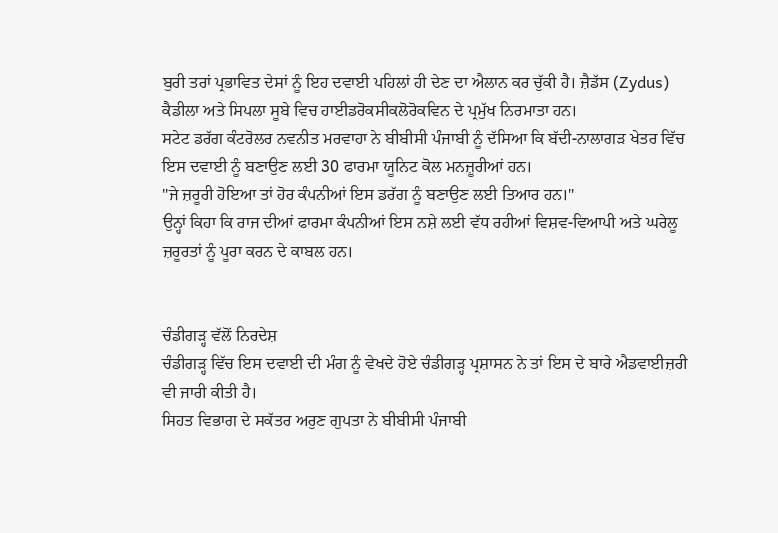ਬੁਰੀ ਤਰਾਂ ਪ੍ਰਭਾਵਿਤ ਦੇਸਾਂ ਨੂੰ ਇਹ ਦਵਾਈ ਪਹਿਲਾਂ ਹੀ ਦੇਣ ਦਾ ਐਲਾਨ ਕਰ ਚੁੱਕੀ ਹੈ। ਜ਼ੈਡੱਸ (Zydus) ਕੈਡੀਲਾ ਅਤੇ ਸਿਪਲਾ ਸੂਬੇ ਵਿਚ ਹਾਈਡਰੋਕਸੀਕਲੋਰੋਕਵਿਨ ਦੇ ਪ੍ਰਮੁੱਖ ਨਿਰਮਾਤਾ ਹਨ।
ਸਟੇਟ ਡਰੱਗ ਕੰਟਰੋਲਰ ਨਵਨੀਤ ਮਰਵਾਹਾ ਨੇ ਬੀਬੀਸੀ ਪੰਜਾਬੀ ਨੂੰ ਦੱਸਿਆ ਕਿ ਬੱਦੀ-ਨਾਲਾਗੜ ਖੇਤਰ ਵਿੱਚ ਇਸ ਦਵਾਈ ਨੂੰ ਬਣਾਉਣ ਲਈ 30 ਫਾਰਮਾ ਯੂਨਿਟ ਕੋਲ ਮਨਜ਼ੂਰੀਆਂ ਹਨ।
"ਜੇ ਜ਼ਰੂਰੀ ਹੋਇਆ ਤਾਂ ਹੋਰ ਕੰਪਨੀਆਂ ਇਸ ਡਰੱਗ ਨੂੰ ਬਣਾਉਣ ਲਈ ਤਿਆਰ ਹਨ।"
ਉਨ੍ਹਾਂ ਕਿਹਾ ਕਿ ਰਾਜ ਦੀਆਂ ਫਾਰਮਾ ਕੰਪਨੀਆਂ ਇਸ ਨਸ਼ੇ ਲਈ ਵੱਧ ਰਹੀਆਂ ਵਿਸ਼ਵ-ਵਿਆਪੀ ਅਤੇ ਘਰੇਲੂ ਜ਼ਰੂਰਤਾਂ ਨੂੰ ਪੂਰਾ ਕਰਨ ਦੇ ਕਾਬਲ ਹਨ।


ਚੰਡੀਗੜ੍ਹ ਵੱਲੋਂ ਨਿਰਦੇਸ਼
ਚੰਡੀਗੜ੍ਹ ਵਿੱਚ ਇਸ ਦਵਾਈ ਦੀ ਮੰਗ ਨੂੰ ਵੇਖਦੇ ਹੋਏ ਚੰਡੀਗੜ੍ਹ ਪ੍ਰਸ਼ਾਸਨ ਨੇ ਤਾਂ ਇਸ ਦੇ ਬਾਰੇ ਐਡਵਾਈਜ਼ਰੀ ਵੀ ਜਾਰੀ ਕੀਤੀ ਹੈ।
ਸਿਹਤ ਵਿਭਾਗ ਦੇ ਸਕੱਤਰ ਅਰੁਣ ਗੁਪਤਾ ਨੇ ਬੀਬੀਸੀ ਪੰਜਾਬੀ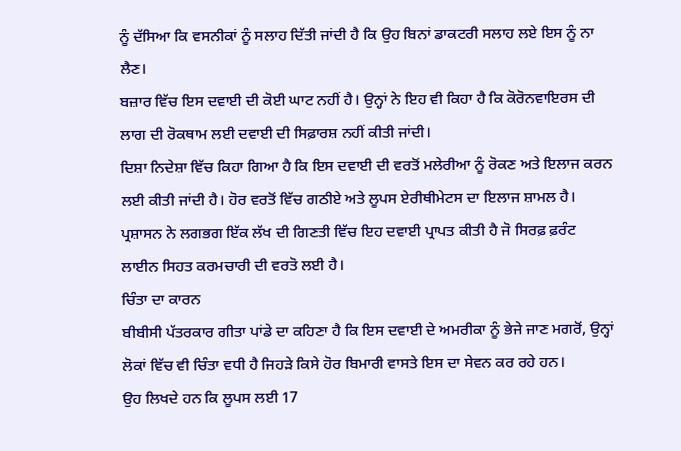ਨੂੰ ਦੱਸਿਆ ਕਿ ਵਸਨੀਕਾਂ ਨੂੰ ਸਲਾਹ ਦਿੱਤੀ ਜਾਂਦੀ ਹੈ ਕਿ ਉਹ ਬਿਨਾਂ ਡਾਕਟਰੀ ਸਲਾਹ ਲਏ ਇਸ ਨੂੰ ਨਾ ਲੈਣ।
ਬਜ਼ਾਰ ਵਿੱਚ ਇਸ ਦਵਾਈ ਦੀ ਕੋਈ ਘਾਟ ਨਹੀਂ ਹੈ। ਉਨ੍ਹਾਂ ਨੇ ਇਹ ਵੀ ਕਿਹਾ ਹੈ ਕਿ ਕੋਰੋਨਵਾਇਰਸ ਦੀ ਲਾਗ ਦੀ ਰੋਕਥਾਮ ਲਈ ਦਵਾਈ ਦੀ ਸਿਫ਼ਾਰਸ਼ ਨਹੀਂ ਕੀਤੀ ਜਾਂਦੀ।
ਦਿਸ਼ਾ ਨਿਦੇਸ਼ਾ ਵਿੱਚ ਕਿਹਾ ਗਿਆ ਹੈ ਕਿ ਇਸ ਦਵਾਈ ਦੀ ਵਰਤੋਂ ਮਲੇਰੀਆ ਨੂੰ ਰੋਕਣ ਅਤੇ ਇਲਾਜ ਕਰਨ ਲਈ ਕੀਤੀ ਜਾਂਦੀ ਹੈ। ਹੋਰ ਵਰਤੋਂ ਵਿੱਚ ਗਠੀਏ ਅਤੇ ਲੂਪਸ ਏਰੀਥੀਮੇਟਸ ਦਾ ਇਲਾਜ ਸ਼ਾਮਲ ਹੈ।
ਪ੍ਰਸ਼ਾਸਨ ਨੇ ਲਗਭਗ ਇੱਕ ਲੱਖ ਦੀ ਗਿਣਤੀ ਵਿੱਚ ਇਹ ਦਵਾਈ ਪ੍ਰਾਪਤ ਕੀਤੀ ਹੈ ਜੋ ਸਿਰਫ਼ ਫ਼ਰੰਟ ਲਾਈਨ ਸਿਹਤ ਕਰਮਚਾਰੀ ਦੀ ਵਰਤੋ ਲਈ ਹੈ।
ਚਿੰਤਾ ਦਾ ਕਾਰਨ
ਬੀਬੀਸੀ ਪੱਤਰਕਾਰ ਗੀਤਾ ਪਾਂਡੇ ਦਾ ਕਹਿਣਾ ਹੈ ਕਿ ਇਸ ਦਵਾਈ ਦੇ ਅਮਰੀਕਾ ਨੂੰ ਭੇਜੇ ਜਾਣ ਮਗਰੋਂ, ਉਨ੍ਹਾਂ ਲੋਕਾਂ ਵਿੱਚ ਵੀ ਚਿੰਤਾ ਵਧੀ ਹੈ ਜਿਹੜੇ ਕਿਸੇ ਹੋਰ ਬਿਮਾਰੀ ਵਾਸਤੇ ਇਸ ਦਾ ਸੇਵਨ ਕਰ ਰਹੇ ਹਨ।
ਉਹ ਲਿਖਦੇ ਹਨ ਕਿ ਲੂਪਸ ਲਈ 17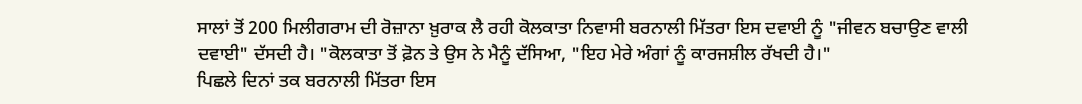ਸਾਲਾਂ ਤੋਂ 200 ਮਿਲੀਗਰਾਮ ਦੀ ਰੋਜ਼ਾਨਾ ਖ਼ੁਰਾਕ ਲੈ ਰਹੀ ਕੋਲਕਾਤਾ ਨਿਵਾਸੀ ਬਰਨਾਲੀ ਮਿੱਤਰਾ ਇਸ ਦਵਾਈ ਨੂੰ "ਜੀਵਨ ਬਚਾਉਣ ਵਾਲੀ ਦਵਾਈ" ਦੱਸਦੀ ਹੈ। "ਕੋਲਕਾਤਾ ਤੋਂ ਫ਼ੋਨ ਤੇ ਉਸ ਨੇ ਮੈਨੂੰ ਦੱਸਿਆ, "ਇਹ ਮੇਰੇ ਅੰਗਾਂ ਨੂੰ ਕਾਰਜਸ਼ੀਲ ਰੱਖਦੀ ਹੈ।"
ਪਿਛਲੇ ਦਿਨਾਂ ਤਕ ਬਰਨਾਲੀ ਮਿੱਤਰਾ ਇਸ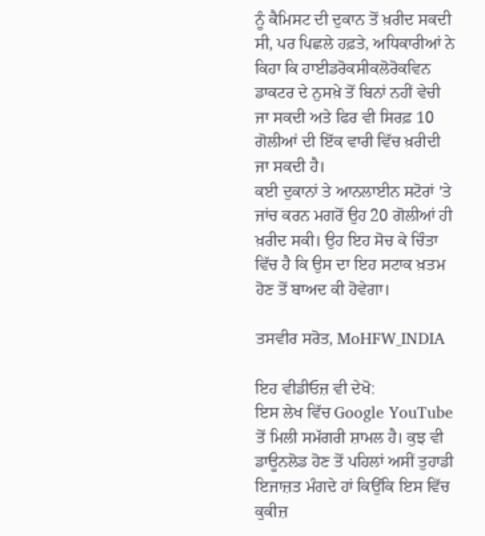ਨੂੰ ਕੈਮਿਸਟ ਦੀ ਦੁਕਾਨ ਤੋਂ ਖ਼ਰੀਦ ਸਕਦੀ ਸੀ, ਪਰ ਪਿਛਲੇ ਹਫ਼ਤੇ, ਅਧਿਕਾਰੀਆਂ ਨੇ ਕਿਹਾ ਕਿ ਹਾਈਡਰੋਕਸੀਕਲੋਰੋਕਵਿਨ ਡਾਕਟਰ ਦੇ ਨੁਸਖ਼ੇ ਤੋਂ ਬਿਨਾਂ ਨਹੀਂ ਵੇਚੀ ਜਾ ਸਕਦੀ ਅਤੇ ਫਿਰ ਵੀ ਸਿਰਫ਼ 10 ਗੋਲੀਆਂ ਦੀ ਇੱਕ ਵਾਰੀ ਵਿੱਚ ਖ਼ਰੀਦੀ ਜਾ ਸਕਦੀ ਹੈ।
ਕਈ ਦੁਕਾਨਾਂ ਤੇ ਆਨਲਾਈਨ ਸਟੋਰਾਂ 'ਤੇ ਜਾਂਚ ਕਰਨ ਮਗਰੋਂ ਉਹ 20 ਗੋਲੀਆਂ ਹੀ ਖ਼ਰੀਦ ਸਕੀ। ਉਹ ਇਹ ਸੋਚ ਕੇ ਚਿੰਤਾ ਵਿੱਚ ਹੈ ਕਿ ਉਸ ਦਾ ਇਹ ਸਟਾਕ ਖ਼ਤਮ ਹੋਣ ਤੋਂ ਬਾਅਦ ਕੀ ਹੋਵੇਗਾ।

ਤਸਵੀਰ ਸਰੋਤ, MoHFW_INDIA

ਇਹ ਵੀਡੀਓਜ਼ ਵੀ ਦੇਖੋ:
ਇਸ ਲੇਖ ਵਿੱਚ Google YouTube ਤੋਂ ਮਿਲੀ ਸਮੱਗਰੀ ਸ਼ਾਮਲ ਹੈ। ਕੁਝ ਵੀ ਡਾਊਨਲੋਡ ਹੋਣ ਤੋਂ ਪਹਿਲਾਂ ਅਸੀਂ ਤੁਹਾਡੀ ਇਜਾਜ਼ਤ ਮੰਗਦੇ ਹਾਂ ਕਿਉਂਕਿ ਇਸ ਵਿੱਚ ਕੁਕੀਜ਼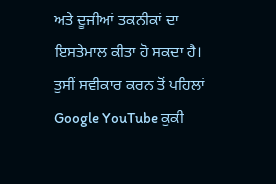ਅਤੇ ਦੂਜੀਆਂ ਤਕਨੀਕਾਂ ਦਾ ਇਸਤੇਮਾਲ ਕੀਤਾ ਹੋ ਸਕਦਾ ਹੈ। ਤੁਸੀਂ ਸਵੀਕਾਰ ਕਰਨ ਤੋਂ ਪਹਿਲਾਂ Google YouTube ਕੁਕੀ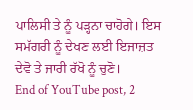ਪਾਲਿਸੀ ਤੇ ਨੂੰ ਪੜ੍ਹਨਾ ਚਾਹੋਗੇ। ਇਸ ਸਮੱਗਰੀ ਨੂੰ ਦੇਖਣ ਲਈ ਇਜਾਜ਼ਤ ਦੇਵੋ ਤੇ ਜਾਰੀ ਰੱਖੋ ਨੂੰ ਚੁਣੋ।
End of YouTube post, 2